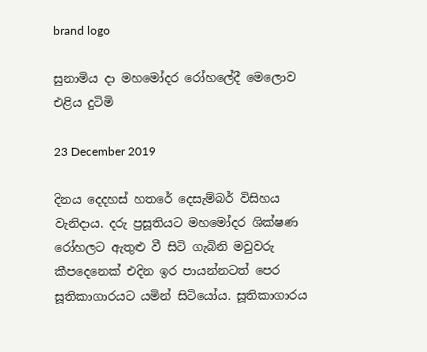brand logo

සුනාමිය දා මහමෝදර රෝහලේදී මෙලොව එළිය දුටිමි

23 December 2019

දිනය දෙදහස් හතරේ දෙසැම්බර් විසිහය වැනිදාය. දරු ප්‍රසූතියට මහමෝදර ශික්ෂණ රෝහලට ඇතුළු වී සිටි ගැබිනි මවුවරු කීපදෙනෙක් එදින ඉර පායන්නටත් පෙර සූතිකාගාරයට යමින් සිටියෝය. සූතිකාගාරය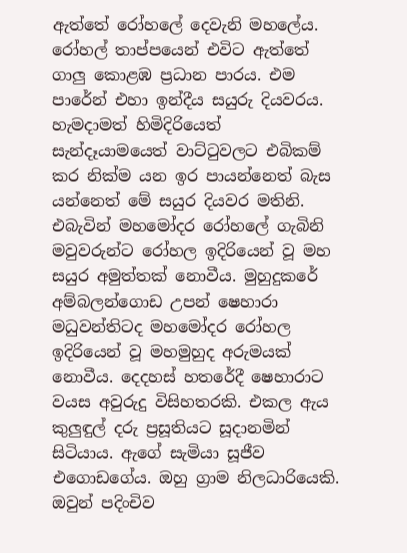ඇත්තේ රෝහලේ දෙවැනි මහලේය. රෝහල් තාප්පයෙන් එවිට ඇත්තේ ගාලු කොළඹ ප්‍රධාන පාරය. එම පාරේන් එහා ඉන්දීය සයුරු දියවරය. හැමදාමත් හිමිදිරියෙත් සැන්දෑයාමයෙත් වාට්ටුවලට එබිකම් කර නික්ම යන ඉර පායන්නෙත් බැස යන්නෙත් මේ සයුර දියවර මතිනි. එබැවින් මහමෝදර රෝහලේ ගැබිනි මවුවරුන්ට රෝහල ඉදිරියෙන් වූ මහ සයුර අමුත්තක් නොවීය. මුහුදුකරේ අම්බලන්ගොඩ උපන් ෂෙහාරා මධුවන්තිටද මහමෝදර රෝහල ඉදිරියෙන් වූ මහමුහුද අරුමයක් නොවීය. දෙදහස් හතරේදී ෂෙහාරාට වයස අවුරුදු විසිහතරකි. එකල ඇය කුලුඳුල් දරු ප්‍රසූතියට සූදානමින් සිටියාය. ඇගේ සැමියා සූජීව එගොඩගේය. ඔහු ග්‍රාම නිලධාරියෙකි. ඔවුන් පදිංචිව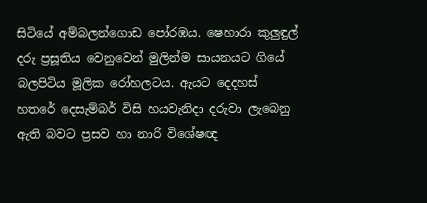සිටියේ අම්බලන්ගොඩ පෝරඹය. ෂෙහාරා කුලුඳුල් දරු ප්‍රසූතිය වෙනුවෙන් මුලින්ම සායනයට ගියේ බලපිටිය මූලික රෝහලටය. ඇයට දෙදහස් හතරේ දෙසැම්බර් විසි හයවැනිදා දරුවා ලැබෙනු ඇති බවට ප්‍රසව හා නාරි විශේෂඥ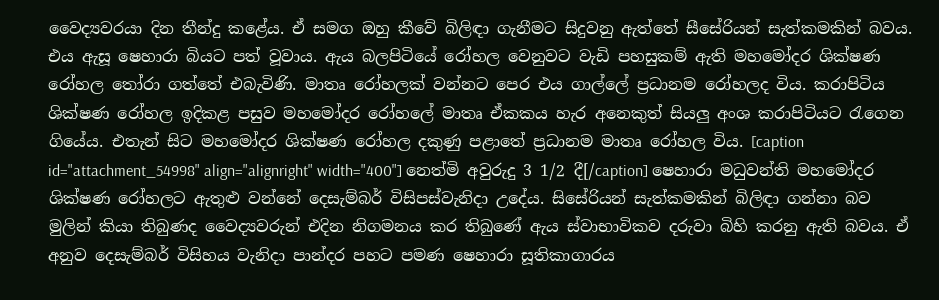වෛද්‍යවරයා දින තීන්දු කළේය. ඒ සමග ඔහු කීවේ බිලිඳා ගැනීමට සිදුවනු ඇත්තේ සීසේරියන් සැත්කමකින් බවය. එය ඇසූ ෂෙහාරා බියට පත් වූවාය. ඇය බලපිටියේ රෝහල වෙනුවට වැඩි පහසුකම් ඇති මහමෝදර ශික්ෂණ රෝහල තෝරා ගත්තේ එබැවිණි. මාතෘ රෝහලක් වන්නට පෙර එය ගාල්ලේ ප්‍රධානම රෝහලද විය. කරාපිටිය ශික්ෂණ රෝහල ඉදිකළ පසුව මහමෝදර රෝහලේ මාතෘ ඒකකය හැර අනෙකුත් සියලු අංශ කරාපිටියට රැගෙන ගියේය. එතැන් සිට මහමෝදර ශික්ෂණ රෝහල දකුණු පළාතේ ප්‍රධානම මාතෘ රෝහල විය. [caption id="attachment_54998" align="alignright" width="400"] නෙත්මි අවුරුදු 3 1/2 දී[/caption] ෂෙහාරා මධුවන්ති මහමෝදර ශික්ෂණ රෝහලට ඇතුළු වන්නේ දෙසැම්බර් විසිපස්වැනිදා උදේය. සිසේරියන් සැත්කමකින් බිලිඳා ගන්නා බව මුලින් කියා තිබුණද වෛද්‍යවරුන් එදින නිගමනය කර තිබුණේ ඇය ස්වාභාවිකව දරුවා බිහි කරනු ඇති බවය. ඒ අනුව දෙසැම්බර් විසිහය වැනිදා පාන්දර පහට පමණ ෂෙහාරා සූතිකාගාරය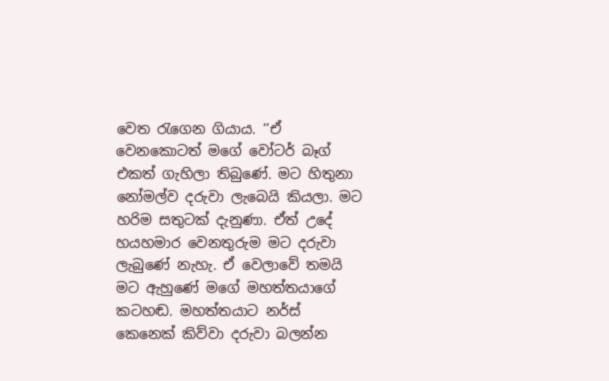වෙත රැගෙන ගියාය. ‘‘ඒ වෙනකොටත් මගේ වෝටර් බෑග් එකත් ගැහිලා තිබුණේ. මට හිතුනා නෝමල්ව දරුවා ලැබෙයි කියලා. මට හරිම සතුටක් දැනුණා. ඒත් උදේ හයහමාර වෙනතුරුම මට දරුවා ලැබුණේ නැහැ. ඒ වෙලාවේ තමයි මට ඇහුණේ මගේ මහත්තයාගේ කටහඬ. මහත්තයාට නර්ස් කෙනෙක් කිව්වා දරුවා බලන්න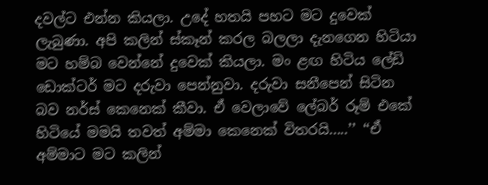දවල්ට එන්න කියලා. උදේ හතයි පහට මට දුවෙක් ලැබුණා. අපි කලින් ස්කෑන් කරල බලලා දැනගෙන හිටියා මට හම්බ වෙන්නේ දුවෙක් කියලා. මං ළඟ හිටිය ලේඩි ඩොක්ටර් මට දරුවා පෙන්නුවා. දරුවා සනීපෙන් සිටින බව නර්ස් කෙනෙක් කීවා. ඒ වෙලාවේ ලේබර් රූම් එකේ හිටියේ මමයි තවත් අම්මා කෙනෙක් විතරයි.....’’ ‘‘ඒ අම්මාට මට කලින්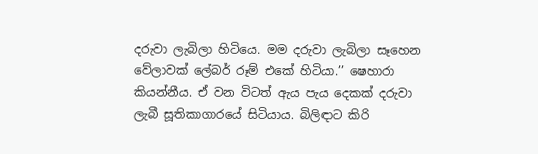දරුවා ලැබිලා හිටියෙ. මම දරුවා ලැබිලා සෑහෙන වේලාවක් ලේබර් රූම් එකේ හිටියා.’’ ෂෙහාරා කියන්නීය. ඒ වන විටත් ඇය පැය දෙකක් දරුවා ලැබී සූතිකාගාරයේ සිටියාය. බිලිඳාට කිරි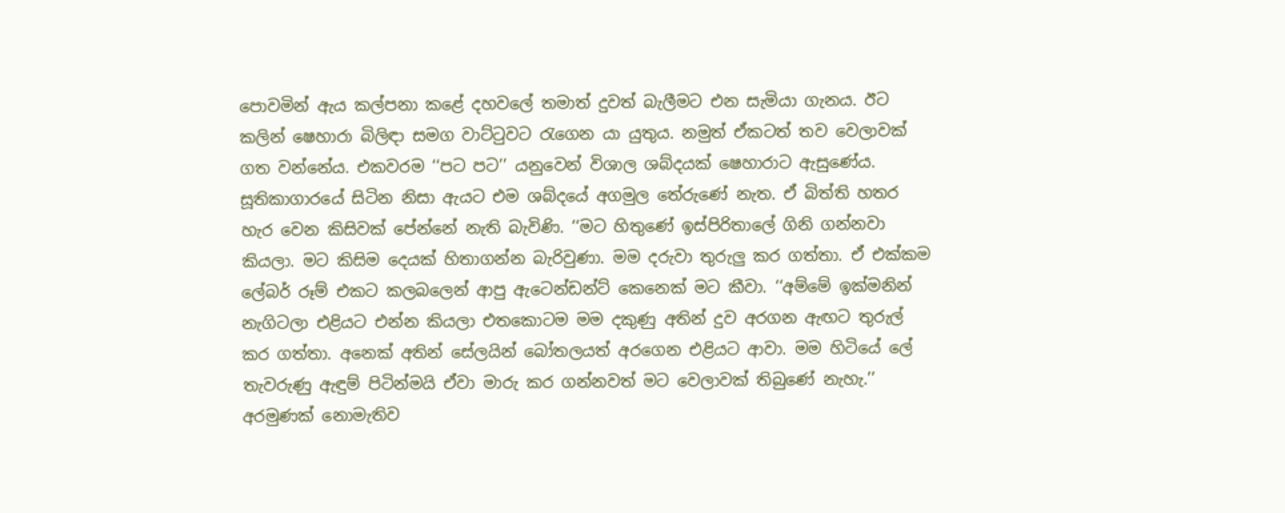පොවමින් ඇය කල්පනා කළේ දහවලේ තමාත් දුවත් බැලීමට එන සැමියා ගැනය. ඊට කලින් ෂෙහාරා බිලිඳා සමග වාට්ටුවට රැගෙන යා යුතුය. නමුත් ඒකටත් තව වෙලාවක් ගත වන්නේය. එකවරම ‘‘පට පට’’ යනුවෙන් විශාල ශබ්දයක් ෂෙහාරාට ඇසුණේය. සූතිකාගාරයේ සිටින නිසා ඇයට එම ශබ්දයේ අගමුල තේරුණේ නැත. ඒ බිත්ති හතර හැර වෙන කිසිවක් පේන්නේ නැති බැවිණි. ‘‘මට හිතුණේ ඉස්පිරිතාලේ ගිනි ගන්නවා කියලා. මට කිසිම දෙයක් හිතාගන්න බැරිවුණා. මම දරුවා තුරුලු කර ගත්තා. ඒ එක්කම ලේබර් රූම් එකට කලබලෙන් ආපු ඇටෙන්ඩන්ට් කෙනෙක් මට කීවා. ‘‘අම්මේ ඉක්මනින් නැගිටලා එළියට එන්න කියලා එතකොටම මම දකුණු අතින් දුව අරගන ඇඟට තුරුල් කර ගත්තා. අනෙක් අතින් සේලයින් බෝතලයත් අරගෙන එළියට ආවා. මම හිටියේ ලේ තැවරුණු ඇඳුම් පිටින්මයි ඒවා මාරු කර ගන්නවත් මට වෙලාවක් තිබුණේ නැහැ.’’ අරමුණක් නොමැතිව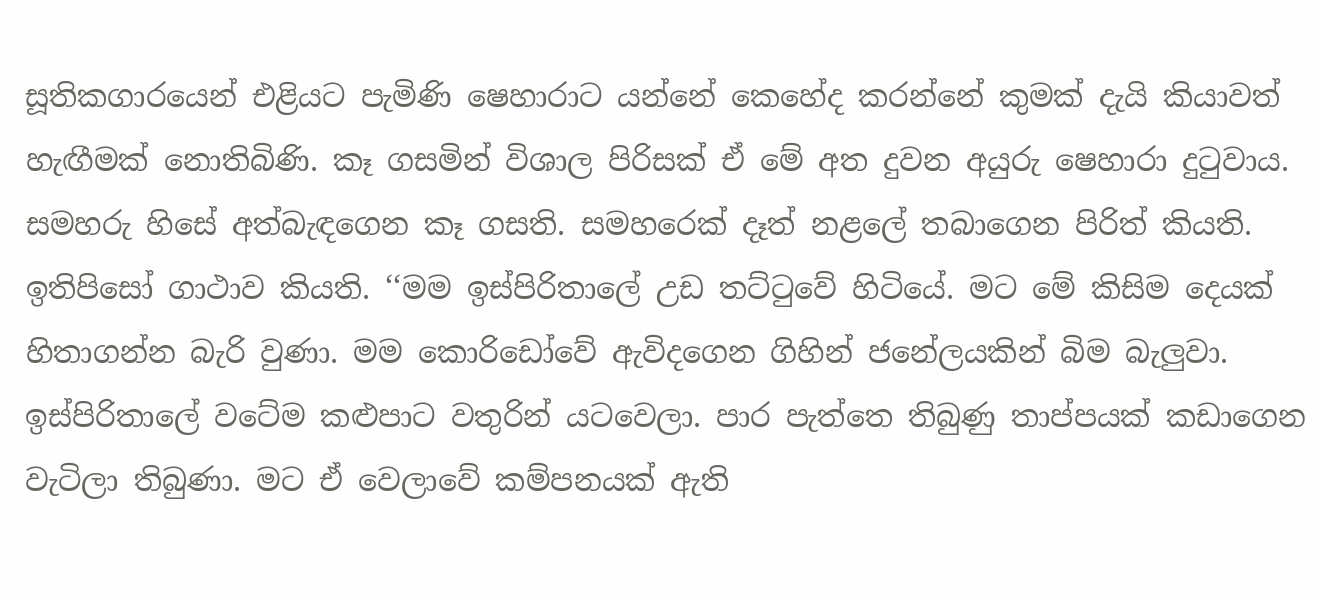සූතිකගාරයෙන් එළියට පැමිණි ෂෙහාරාට යන්නේ කෙහේද කරන්නේ කුමක් දැයි කියාවත් හැඟීමක් නොතිබිණි. කෑ ගසමින් විශාල පිරිසක් ඒ මේ අත දුවන අයුරු ෂෙහාරා දුටුවාය. සමහරු හිසේ අත්බැඳගෙන කෑ ගසති. සමහරෙක් දෑත් නළලේ තබාගෙන පිරිත් කියති. ඉතිපිසෝ ගාථාව කියති. ‘‘මම ඉස්පිරිතාලේ උඩ තට්ටුවේ හිටියේ. මට මේ කිසිම දෙයක් හිතාගන්න බැරි වුණා. මම කොරිඩෝවේ ඇවිදගෙන ගිහින් ජනේලයකින් බිම බැලුවා. ඉස්පිරිතාලේ වටේම කළුපාට වතුරින් යටවෙලා. පාර පැත්තෙ තිබුණු තාප්පයක් කඩාගෙන වැටිලා තිබුණා. මට ඒ වෙලාවේ කම්පනයක් ඇති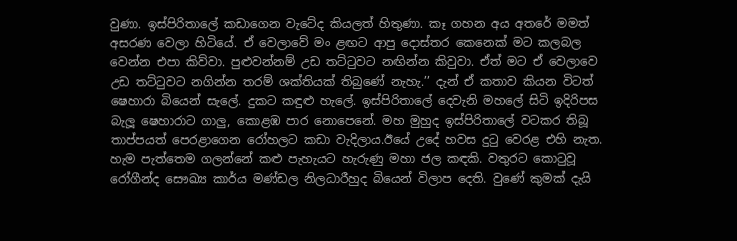වුණා. ඉස්පිරිතාලේ කඩාගෙන වැටේද කියලත් හිතුණා. කෑ ගහන අය අතරේ මමත් අසරණ වෙලා හිටියේ. ඒ වෙලාවේ මං ළඟට ආපු දොස්තර කෙනෙක් මට කලබල වෙන්න එපා කිව්වා. පුළුවන්නම් උඩ තට්ටුවට නඟින්න කිවුවා. ඒත් මට ඒ වෙලාවෙ උඩ තට්ටුවට නගින්න තරම් ශක්තියක් තිබුණේ නැහැ.’’ දැන් ඒ කතාව කියන විටත් ෂෙහාරා බියෙන් සැලේ. දුකට කඳුළු හැලේ. ඉස්පිරිතාලේ දෙවැනි මහලේ සිටි ඉදිරිපස බැලූ ෂෙහාරාට ගාලු, කොළඹ පාර නොපෙනේ. මහ මුහුද ඉස්පිරිතාලේ වටකර තිබූ තාප්පයත් පෙරළාගෙන රෝහලට කඩා වැදිලාය.ඊයේ උදේ හවස දුටු වෙරළ එහි නැත. හැම පැත්තෙම ගලන්නේ කළු පැහැයට හැරුණු මහා ජල කඳකි. වතුරට කොටුවූ රෝගීන්ද සෞඛ්‍ය කාර්ය මණ්ඩල නිලධාරීහුද බියෙන් විලාප දෙති. වුණේ කුමක් දැයි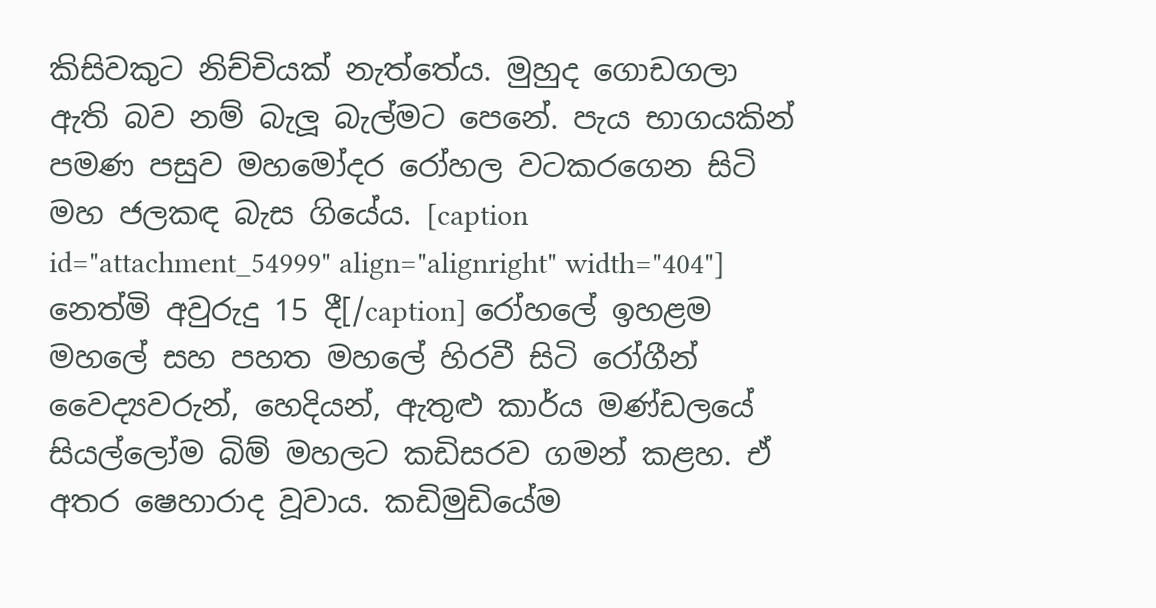කිසිවකුට නිච්චියක් නැත්තේය. මුහුද ගොඩගලා ඇති බව නම් බැලූ බැල්මට පෙනේ. පැය භාගයකින් පමණ පසුව මහමෝදර රෝහල වටකරගෙන සිටි මහ ජලකඳ බැස ගියේය. [caption id="attachment_54999" align="alignright" width="404"] නෙත්මි අවුරුදු 15 දී[/caption] රෝහලේ ඉහළම මහලේ සහ පහත මහලේ හිරවී සිටි රෝගීන් වෛද්‍යවරුන්, හෙදියන්, ඇතුළු කාර්ය මණ්ඩලයේ සියල්ලෝම බිම් මහලට කඩිසරව ගමන් කළහ. ඒ අතර ෂෙහාරාද වූවාය. කඩිමුඩියේම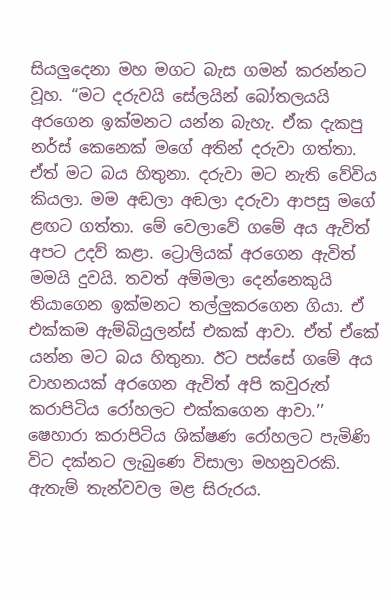සියලුදෙනා මහ මගට බැස ගමන් කරන්නට වූහ. ‘‘මට දරුවයි සේලයින් බෝතලයයි අරගෙන ඉක්මනට යන්න බැහැ. ඒක දැකපු නර්ස් කෙනෙක් මගේ අතින් දරුවා ගත්තා. ඒත් මට බය හිතුනා. දරුවා මට නැති වේවිය කියලා. මම අඬලා අඬලා දරුවා ආපසු මගේ ළඟට ගත්තා. මේ වෙලාවේ ගමේ අය ඇවිත් අපට උදව් කළා. ට්‍රොලියක් අරගෙන ඇවිත් මමයි දුවයි. තවත් අම්මලා දෙන්නෙකුයි තියාගෙන ඉක්මනට තල්ලුකරගෙන ගියා. ඒ එක්කම ඇම්බියුලන්ස් එකක් ආවා. ඒත් ඒකේ යන්න මට බය හිතුනා. ඊට පස්සේ ගමේ අය වාහනයක් අරගෙන ඇවිත් අපි කවුරුත් කරාපිටිය රෝහලට එක්කගෙන ආවා.’’ ෂෙහාරා කරාපිටිය ශික්ෂණ රෝහලට පැමිණි විට දක්නට ලැබුණෙ විසාලා මහනුවරකි. ඇතැම් තැන්වවල මළ සිරුරය.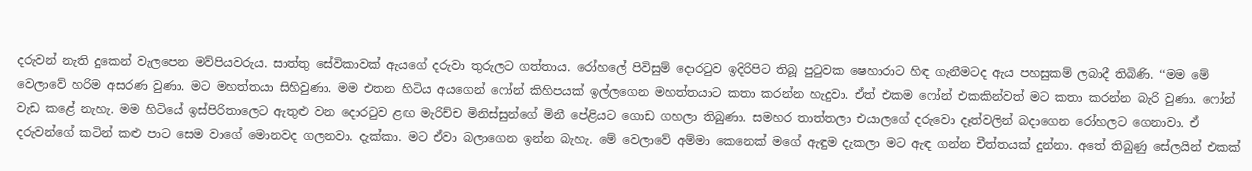දරුවන් නැති දුකෙන් වැලපෙන මව්පියවරුය. සාත්තු සේවිකාවක් ඇයගේ දරුවා තුරුලට ගත්තාය. රෝහලේ පිවිසුම් දොරටුව ඉදිරිපිට තිබූ පුටුවක ෂෙහාරාට හිඳ ගැනීමටද ඇය පහසුකම් ලබාදී තිබිණි. ‘‘මම මේ වෙලාවේ හරිම අසරණ වුණා. මට මහත්තයා සිහිවුණා. මම එතන හිටිය අයගෙන් ෆෝන් කිහිපයක් ඉල්ලගෙන මහත්තයාට කතා කරන්න හැදුවා. ඒත් එකම ෆෝන් එකකින්වත් මට කතා කරන්න බැරි වුණා. ෆෝන් වැඩ කළේ නැහැ. මම හිටියේ ඉස්පිරිතාලෙට ඇතුළු වන දොරටුව ළඟ මැරිච්ච මිනිස්සුන්ගේ මිනී පේළියට ගොඩ ගහලා තිබුණා. සමහර තාත්තලා එයාලගේ දරුවො දෑත්වලින් බදාගෙන රෝහලට ගෙනාවා. ඒ දරුවන්ගේ කටින් කළු පාට සෙම වාගේ මොනවද ගලනවා. දැක්කා. මට ඒවා බලාගෙන ඉන්න බැහැ. මේ වෙලාවේ අම්මා කෙනෙක් මගේ ඇඳුම දැකලා මට ඇඳ ගන්න චීත්තයක් දුන්නා. අතේ තිබුණු සේලයින් එකක්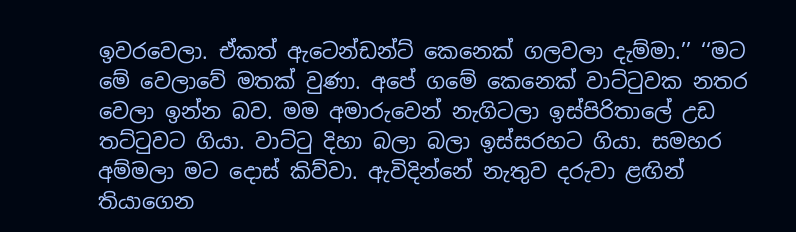ඉවරවෙලා. ඒකත් ඇටෙන්ඩන්ට් කෙනෙක් ගලවලා දැම්මා.’’ ‘‘මට මේ වෙලාවේ මතක් වුණා. අපේ ගමේ කෙනෙක් වාට්ටුවක නතර වෙලා ඉන්න බව. මම අමාරුවෙන් නැගිටලා ඉස්පිරිතාලේ උඩ තට්ටුවට ගියා. වාට්ටු දිහා බලා බලා ඉස්සරහට ගියා. සමහර අම්මලා මට දොස් කිව්වා. ඇවිදින්නේ නැතුව දරුවා ළඟින් තියාගෙන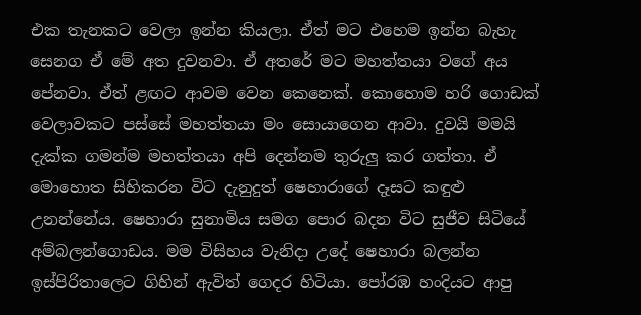එක තැනකට වෙලා ඉන්න කියලා. ඒත් මට එහෙම ඉන්න බැහැ සෙනග ඒ මේ අත දුවනවා. ඒ අතරේ මට මහත්තයා වගේ අය පේනවා. ඒත් ළඟට ආවම වෙන කෙනෙක්. කොහොම හරි ගොඩක් වෙලාවකට පස්සේ මහත්තයා මං සොයාගෙන ආවා. දුවයි මමයි දැක්ක ගමන්ම මහත්තයා අපි දෙන්නම තුරුලු කර ගත්තා. ඒ මොහොත සිහිකරන විට දැනුදුත් ෂෙහාරාගේ දෑසට කඳුළු උනන්නේය. ෂෙහාරා සුනාමිය සමග පොර බදන විට සුජීව සිටියේ අම්බලන්ගොඩය. මම විසිහය වැනිදා උදේ ෂෙහාරා බලන්න ඉස්පිරිතාලෙට ගිහින් ඇවිත් ගෙදර හිටියා. පෝරඹ හංදියට ආපු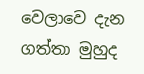වෙලාවෙ දැන ගත්තා මුහුද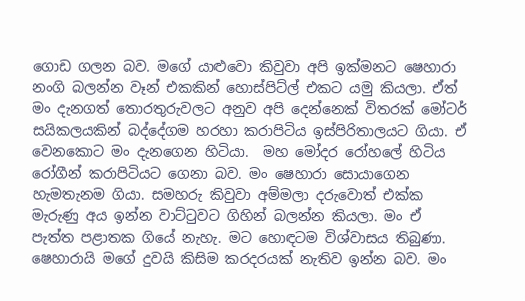ගොඩ ගලන බව. මගේ යාළුවො කිවුවා අපි ඉක්මනට ෂෙහාරා නංගි බලන්න වෑන් එකකින් හොස්පිට්ල් එකට යමු කියලා. ඒත් මං දැනගත් තොරතුරුවලට අනුව අපි දෙන්නෙක් විතරක් මෝටර් සයිකලයකින් බද්දේගම හරහා කරාපිටිය ඉස්පිරිතාලයට ගියා. ඒ වෙනකොට මං දැනගෙන හිටියා.  මහ මෝදර රෝහලේ හිටිය රෝගීන් කරාපිටියට ගෙනා බව. මං ෂෙහාරා සොයාගෙන හැමතැනම ගියා. සමහරු කිවුවා අම්මලා දරුවොත් එක්ක මැරුණු අය ඉන්න වාට්ටුවට ගිහින් බලන්න කියලා. මං ඒ පැත්ත පළාතක ගියේ නැහැ. මට හොඳටම විශ්වාසය තිබුණා. ෂෙහාරායි මගේ දුවයි කිසිම කරදරයක් නැතිව ඉන්න බව. මං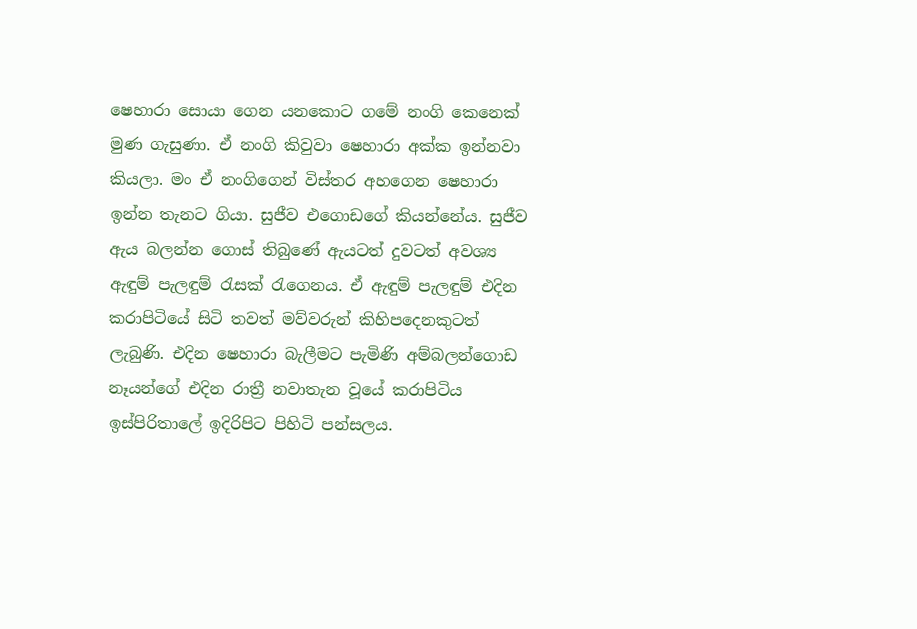ෂෙහාරා සොයා ගෙන යනකොට ගමේ නංගි කෙනෙක් මුණ ගැසුණා. ඒ නංගි කිවුවා ෂෙහාරා අක්ක ඉන්නවා කියලා. මං ඒ නංගිගෙන් විස්තර අහගෙන ෂෙහාරා ඉන්න තැනට ගියා. සුජීව එගොඩගේ කියන්නේය. සුජීව ඇය බලන්න ගොස් තිබුණේ ඇයටත් දුවටත් අවශ්‍ය ඇඳුම් පැලඳුම් රැසක් රැගෙනය. ඒ ඇඳුම් පැලඳුම් එදින කරාපිටියේ සිටි තවත් මව්වරුන් කිහිපදෙනකුටත් ලැබුණි. එදින ෂෙහාරා බැලීමට පැමිණි අම්බලන්ගොඩ නෑයන්ගේ එදින රාත්‍රී නවාතැන වූයේ කරාපිටිය ඉස්පිරිතාලේ ඉදිරිපිට පිහිටි පන්සලය.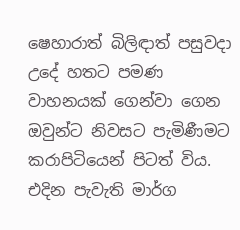ෂෙහාරාත් බිලිඳාත් පසුවදා උදේ හතට පමණ වාහනයක් ගෙන්වා ගෙන ඔවුන්ට නිවසට පැමිණීමට කරාපිටියෙන් පිටත් විය. එදින පැවැති මාර්ග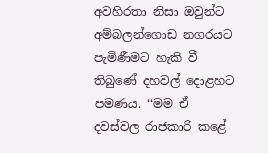අවහිරතා නිසා ඔවුන්ට අම්බලන්ගොඩ නගරයට පැමිණීමට හැකි වී තිබුණේ දහවල් දොළහට පමණය. ‘‘මම ඒ දවස්වල රාජකාරි කළේ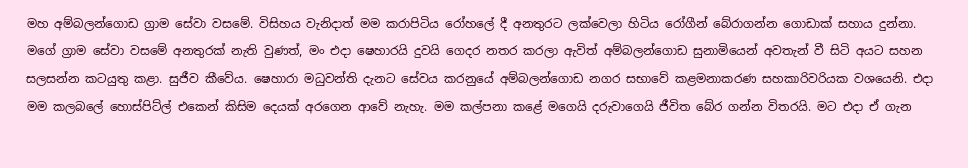මහ අම්බලන්ගොඩ ග්‍රාම සේවා වසමේ. විසිහය වැනිදාත් මම කරාපිටිය රෝහලේ දී අනතුරට ලක්වෙලා හිටිය රෝගීන් බේරාගන්න ගොඩාක් සහාය දුන්නා. මගේ ග්‍රාම සේවා වසමේ අනතුරක් නැති වුණත්, මං එදා ෂෙහාරයි දුවයි ගෙදර නතර කරලා ඇවිත් අම්බලන්ගොඩ සුනාමියෙන් අවතැන් වී සිටි අයට සහන සලසන්න කටයුතු කළා. සුජීව කීවේය. ෂෙහාරා මධුවන්ති දැනට සේවය කරනුයේ අම්බලන්ගොඩ නගර සභාවේ කළමනාකරණ සහකාරිවරියක වශයෙනි. එදා මම කලබලේ හොස්පිට්ල් එකෙන් කිසිම දෙයක් අරගෙන ආවේ නැහැ. මම කල්පනා කළේ මගෙයි දරුවාගෙයි ජීවිත බේර ගන්න විතරයි. මට එදා ඒ ගැන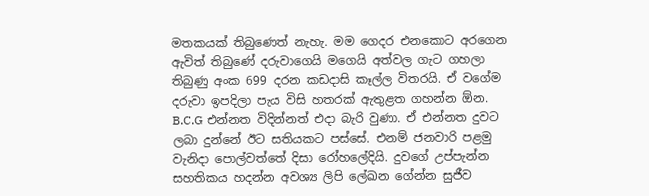මතකයක් තිබුණෙත් නැහැ. මම ගෙදර එනකොට අරගෙන ඇවිත් තිබුණේ දරුවාගෙයි මගෙයි අත්වල ගැට ගහලා තිබුණු අංක 699 දරන කඩදාසි කෑල්ල විතරයි. ඒ වගේම දරුවා ඉපදිලා පැය විසි හතරක් ඇතුළත ගහන්න ඕන. B.C.G එන්නත විදින්නත් එදා බැරි වුණා. ඒ එන්නත දුවට ලබා දුන්නේ ඊට සතියකට පස්සේ. එනම් ජනවාරි පළමු වැනිදා පොල්වත්තේ දිසා රෝහලේදියි. දුවගේ උප්පැන්න සහතිකය හදන්න අවශ්‍ය ලිපි ලේඛන ගේන්න සුජීව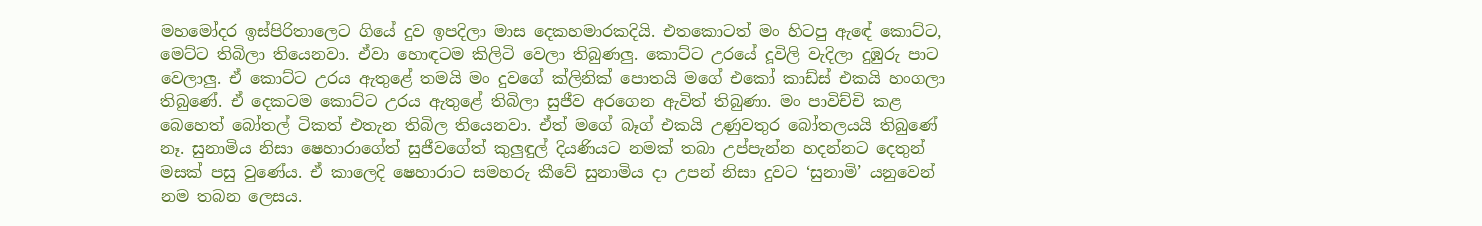මහමෝදර ඉස්පිරිතාලෙට ගියේ දුව ඉපදිලා මාස දෙකහමාරකදියි. එතකොටත් මං හිටපු ඇඳේ කොට්ට, මෙට්ට තිබිලා තියෙනවා. ඒවා හොඳටම කිලිටි වෙලා තිබුණලු. කොට්ට උරයේ දූවිලි වැදිලා දුඹුරු පාට වෙලාලු. ඒ කොට්ට උරය ඇතුළේ තමයි මං දුවගේ ක්ලිනික් පොතයි මගේ එකෝ කාඩ්ස් එකයි හංගලා තිබුණේ. ඒ දෙකටම කොට්ට උරය ඇතුළේ තිබිලා සුජීව අරගෙන ඇවිත් තිබුණා. මං පාවිච්චි කළ බෙහෙත් බෝතල් ටිකත් එතැන තිබිල තියෙනවා. ඒත් මගේ බෑග් එකයි උණුවතුර බෝතලයයි තිබුණේ නෑ. සුනාමිය නිසා ෂෙහාරාගේත් සුජීවගේත් කුලුඳුල් දියණියට නමක් තබා උප්පැන්න හදන්නට දෙතුන් මසක් පසු වුණේය. ඒ කාලෙදි ෂෙහාරාට සමහරු කීවේ සුනාමිය දා උපන් නිසා දුවට ‘සුනාමි’ යනුවෙන් නම තබන ලෙසය.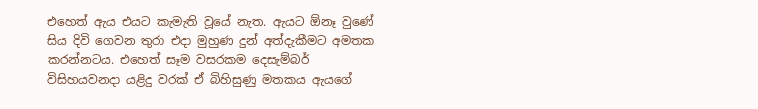එහෙත් ඇය එයට කැමැති වූයේ නැත. ඇයට ඕනෑ වුණේ සිය දිවි ගෙවන තුරා එදා මුහුණ දුන් අත්දැකීමට අමතක කරන්නටය. එහෙත් සෑම වසරකම දෙසැම්බර් විසිහයවනදා යළිදු වරක් ඒ බිහිසුණු මතකය ඇයගේ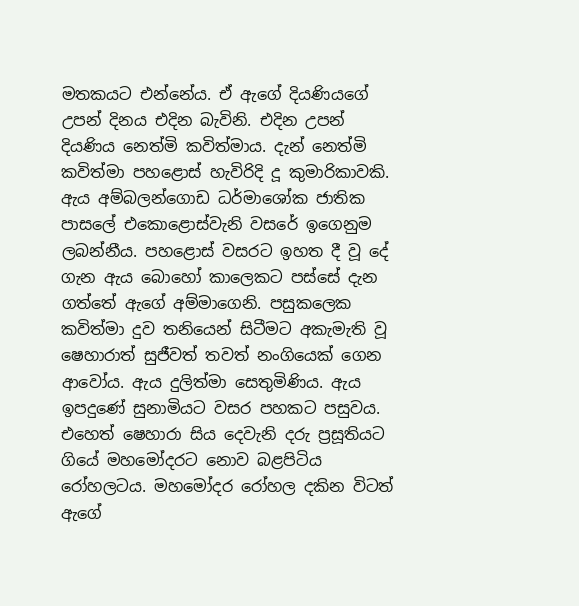මතකයට එන්නේය. ඒ ඇගේ දියණියගේ උපන් දිනය එදින බැවිනි. එදින උපන් දියණිය නෙත්මි කවිත්මාය. දැන් නෙත්මි කවිත්මා පහළොස් හැවිරිදි දූ කුමාරිකාවකි. ඇය අම්බලන්ගොඩ ධර්මාශෝක ජාතික පාසලේ එකොළොස්වැනි වසරේ ඉගෙනුම ලබන්නීය. පහළොස් වසරට ඉහත දී වූ දේ ගැන ඇය බොහෝ කාලෙකට පස්සේ දැන ගත්තේ ඇගේ අම්මාගෙනි. පසුකලෙක කවිත්මා දුව තනියෙන් සිටීමට අකැමැති වූ ෂෙහාරාත් සුජීවත් තවත් නංගියෙක් ගෙන ආවෝය. ඇය දුලිත්මා සෙතුමිණිය. ඇය ඉපදුණේ සුනාමියට වසර පහකට පසුවය. එහෙත් ෂෙහාරා සිය දෙවැනි දරු ප්‍රසූතියට ගියේ මහමෝදරට නොව බළපිටිය රෝහලටය. මහමෝදර රෝහල දකින විටත් ඇගේ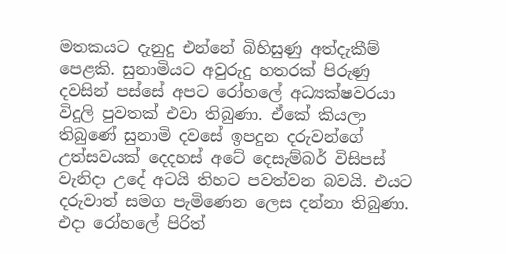මතකයට දැනුදු එන්නේ බිහිසුණු අත්දැකීම් පෙළකි. සුනාමියට අවුරුදු හතරක් පිරුණු දවසින් පස්සේ අපට රෝහලේ අධ්‍යක්ෂවරයා විදුලි පුවතක් එවා තිබුණා. ඒකේ කියලා තිබුණේ සුනාමි දවසේ ඉපදුන දරුවන්ගේ උත්සවයක් දෙදහස් අටේ දෙසැම්බර් විසිපස් වැනිදා උදේ අටයි තිහට පවත්වන බවයි. එයට දරුවාත් සමග පැමිණෙන ලෙස දන්නා තිබුණා. එදා රෝහලේ පිරිත්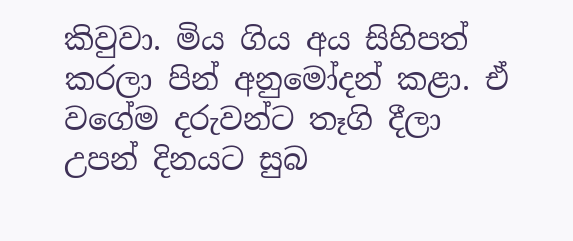කිවුවා. මිය ගිය අය සිහිපත් කරලා පින් අනුමෝදන් කළා. ඒ වගේම දරුවන්ට තෑගි දීලා උපන් දිනයට සුබ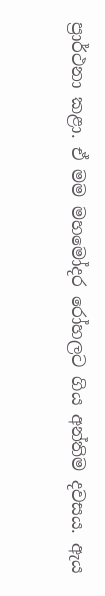ප්‍රාර්ථනා කළා. ඒ මම මහමෝදර රෝහලට ගිය අන්තිම දවසය. ඇය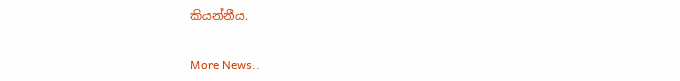කියන්නීය.


More News..